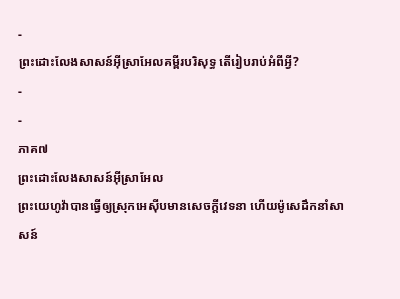-
ព្រះដោះលែងសាសន៍អ៊ីស្រាអែលគម្ពីរបរិសុទ្ធ តើរៀបរាប់អំពីអ្វី?
-
-
ភាគ៧
ព្រះដោះលែងសាសន៍អ៊ីស្រាអែល
ព្រះយេហូវ៉ាបានធ្វើឲ្យស្រុកអេស៊ីបមានសេចក្ដីវេទនា ហើយម៉ូសេដឹកនាំសាសន៍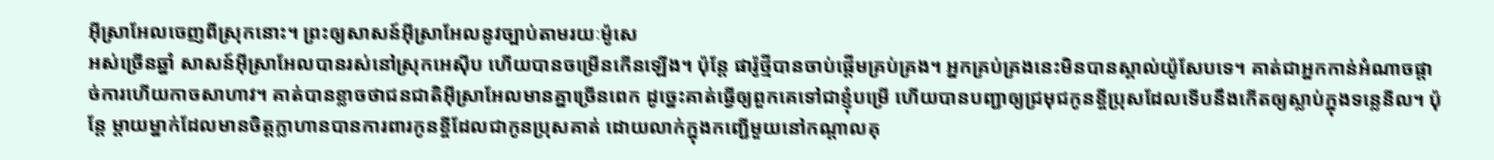អ៊ីស្រាអែលចេញពីស្រុកនោះ។ ព្រះឲ្យសាសន៍អ៊ីស្រាអែលនូវច្បាប់តាមរយៈម៉ូសេ
អស់ច្រើនឆ្នាំ សាសន៍អ៊ីស្រាអែលបានរស់នៅស្រុកអេស៊ីប ហើយបានចម្រើនកើនឡើង។ ប៉ុន្តែ ផារ៉ូថ្មីបានចាប់ផ្ដើមគ្រប់គ្រង។ អ្នកគ្រប់គ្រងនេះមិនបានស្គាល់យ៉ូសែបទេ។ គាត់ជាអ្នកកាន់អំណាចផ្ដាច់ការហើយកាចសាហាវ។ គាត់បានខ្លាចថាជនជាតិអ៊ីស្រាអែលមានគ្នាច្រើនពេក ដូច្នេះគាត់ធ្វើឲ្យពួកគេទៅជាខ្ញុំបម្រើ ហើយបានបញ្ជាឲ្យជ្រមុជកូនខ្ចីប្រុសដែលទើបនឹងកើតឲ្យស្លាប់ក្នុងទន្លេនីល។ ប៉ុន្តែ ម្ដាយម្នាក់ដែលមានចិត្តក្លាហានបានការពារកូនខ្ចីដែលជាកូនប្រុសគាត់ ដោយលាក់ក្នុងកញ្ជើមួយនៅកណ្ដាលគុ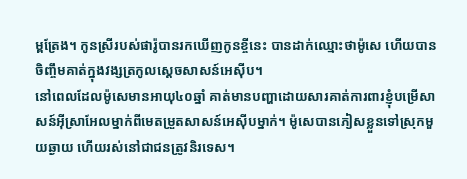ម្ពត្រែង។ កូនស្រីរបស់ផារ៉ូបានរកឃើញកូនខ្ចីនេះ បានដាក់ឈ្មោះថាម៉ូសេ ហើយបានចិញ្ចឹមគាត់ក្នុងវង្សត្រកូលស្តេចសាសន៍អេស៊ីប។
នៅពេលដែលម៉ូសេមានអាយុ៤០ឆ្នាំ គាត់មានបញ្ហាដោយសារគាត់ការពារខ្ញុំបម្រើសាសន៍អ៊ីស្រាអែលម្នាក់ពីមេតម្រួតសាសន៍អេស៊ីបម្នាក់។ ម៉ូសេបានភៀសខ្លួនទៅស្រុកមួយឆ្ងាយ ហើយរស់នៅជាជនត្រូវនិរទេស។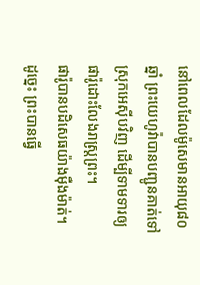នៅពេលដែលម៉ូសេមានអាយុ៨០ឆ្នាំ ព្រះយេហូវ៉ាបានបញ្ជូនគាត់ទៅស្រុកអេស៊ីបវិញ ដើម្បីទាមទារឲ្យផារ៉ូដោះលែងរាស្ត្រព្រះ។
ផារ៉ូបានបដិសេធយ៉ាងម៉ឺងម៉ាត់។ ដូច្នេះ ព្រះបានធ្វើ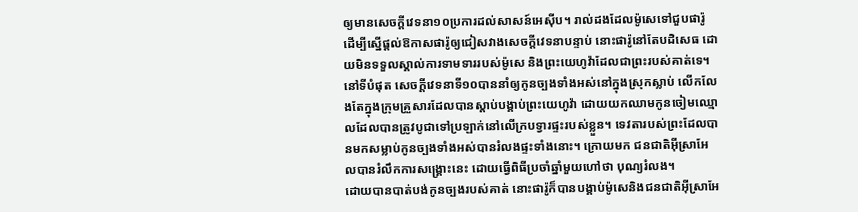ឲ្យមានសេចក្ដីវេទនា១០ប្រការដល់សាសន៍អេស៊ីប។ រាល់ដងដែលម៉ូសេទៅជួបផារ៉ូ ដើម្បីស្នើផ្ដល់ឱកាសផារ៉ូឲ្យជៀសវាងសេចក្ដីវេទនាបន្ទាប់ នោះផារ៉ូនៅតែបដិសេធ ដោយមិនទទួលស្គាល់ការទាមទាររបស់ម៉ូសេ និងព្រះយេហូវ៉ាដែលជាព្រះរបស់គាត់ទេ។ នៅទីបំផុត សេចក្ដីវេទនាទី១០បាននាំឲ្យកូនច្បងទាំងអស់នៅក្នុងស្រុកស្លាប់ លើកលែងតែក្នុងក្រុមគ្រួសារដែលបានស្ដាប់បង្គាប់ព្រះយេហូវ៉ា ដោយយកឈាមកូនចៀមឈ្មោលដែលបានត្រូវបូជាទៅប្រឡាក់នៅលើក្របទ្វារផ្ទះរបស់ខ្លួន។ ទេវតារបស់ព្រះដែលបានមកសម្លាប់កូនច្បងទាំងអស់បានរំលងផ្ទះទាំងនោះ។ ក្រោយមក ជនជាតិអ៊ីស្រាអែលបានរំលឹកការសង្គ្រោះនេះ ដោយធ្វើពិធីប្រចាំឆ្នាំមួយហៅថា បុណ្យរំលង។
ដោយបានបាត់បង់កូនច្បងរបស់គាត់ នោះផារ៉ូក៏បានបង្គាប់ម៉ូសេនិងជនជាតិអ៊ីស្រាអែ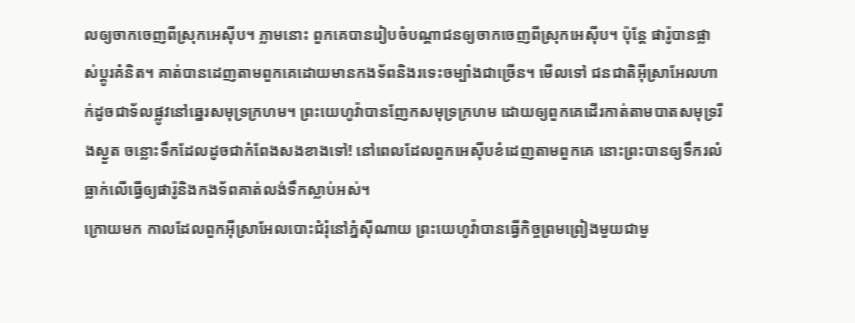លឲ្យចាកចេញពីស្រុកអេស៊ីប។ ភ្លាមនោះ ពួកគេបានរៀបចំបណ្ដាជនឲ្យចាកចេញពីស្រុកអេស៊ីប។ ប៉ុន្តែ ផារ៉ូបានផ្លាស់ប្ដូរគំនិត។ គាត់បានដេញតាមពួកគេដោយមានកងទ័ពនិងរទេះចម្បាំងជាច្រើន។ មើលទៅ ជនជាតិអ៊ីស្រាអែលហាក់ដូចជាទ័លផ្លូវនៅឆ្នេរសមុទ្រក្រហម។ ព្រះយេហូវ៉ាបានញែកសមុទ្រក្រហម ដោយឲ្យពួកគេដើរកាត់តាមបាតសមុទ្ររីងស្ងួត ចន្លោះទឹកដែលដូចជាកំពែងសងខាងទៅ! នៅពេលដែលពួកអេស៊ីបខំដេញតាមពួកគេ នោះព្រះបានឲ្យទឹករលំធ្លាក់លើធ្វើឲ្យផារ៉ូនិងកងទ័ពគាត់លង់ទឹកស្លាប់អស់។
ក្រោយមក កាលដែលពួកអ៊ីស្រាអែលបោះជំរុំនៅភ្នំស៊ីណាយ ព្រះយេហូវ៉ាបានធ្វើកិច្ចព្រមព្រៀងមួយជាមួ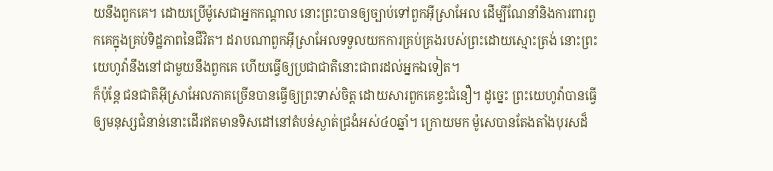យនឹងពួកគេ។ ដោយប្រើម៉ូសេជាអ្នកកណ្ដាល នោះព្រះបានឲ្យច្បាប់ទៅពួកអ៊ីស្រាអែល ដើម្បីណែនាំនិងការពារពួកគេក្នុងគ្រប់ទិដ្ឋភាពនៃជីវិត។ ដរាបណាពួកអ៊ីស្រាអែលទទួលយកការគ្រប់គ្រងរបស់ព្រះដោយស្មោះត្រង់ នោះព្រះយេហូវ៉ានឹងនៅជាមួយនឹងពួកគេ ហើយធ្វើឲ្យប្រជាជាតិនោះជាពរដល់អ្នកឯទៀត។
ក៏ប៉ុន្តែ ជនជាតិអ៊ីស្រាអែលភាគច្រើនបានធ្វើឲ្យព្រះទាស់ចិត្ត ដោយសារពួកគេខ្វះជំនឿ។ ដូច្នេះ ព្រះយេហូវ៉ាបានធ្វើឲ្យមនុស្សជំនាន់នោះដើរឥតមានទិសដៅនៅតំបន់ស្ងាត់ជ្រងំអស់៤០ឆ្នាំ។ ក្រោយមក ម៉ូសេបានតែងតាំងបុរសដ៏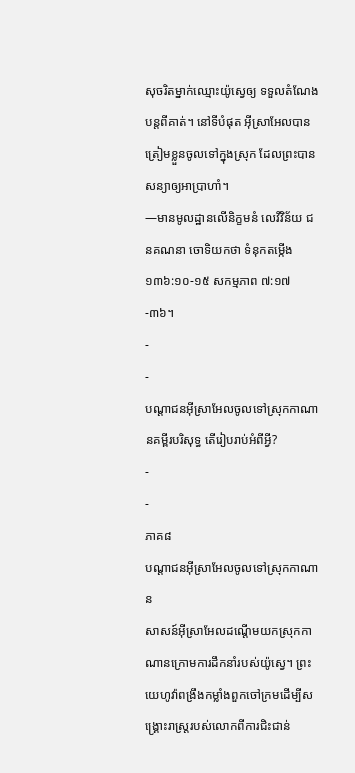សុចរិតម្នាក់ឈ្មោះយ៉ូស្វេឲ្យ ទទួលតំណែងបន្តពីគាត់។ នៅទីបំផុត អ៊ីស្រាអែលបានត្រៀមខ្លួនចូលទៅក្នុងស្រុក ដែលព្រះបានសន្យាឲ្យអាប្រាហាំ។
—មានមូលដ្ឋានលើនិក្ខមនំ លេវីវិន័យ ជនគណនា ចោទិយកថា ទំនុកតម្កើង ១៣៦:១០-១៥ សកម្មភាព ៧:១៧-៣៦។
-
-
បណ្ដាជនអ៊ីស្រាអែលចូលទៅស្រុកកាណានគម្ពីរបរិសុទ្ធ តើរៀបរាប់អំពីអ្វី?
-
-
ភាគ៨
បណ្ដាជនអ៊ីស្រាអែលចូលទៅស្រុកកាណាន
សាសន៍អ៊ីស្រាអែលដណ្ដើមយកស្រុកកាណានក្រោមការដឹកនាំរបស់យ៉ូស្វេ។ ព្រះយេហូវ៉ាពង្រឹងកម្លាំងពួកចៅក្រមដើម្បីសង្គ្រោះរាស្ត្ររបស់លោកពីការជិះជាន់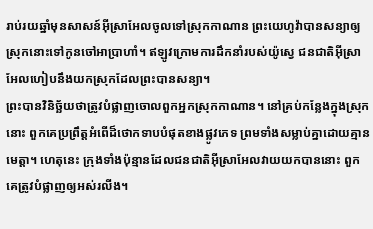រាប់រយឆ្នាំមុនសាសន៍អ៊ីស្រាអែលចូលទៅស្រុកកាណាន ព្រះយេហូវ៉ាបានសន្យាឲ្យស្រុកនោះទៅកូនចៅអាប្រាហាំ។ ឥឡូវក្រោមការដឹកនាំរបស់យ៉ូស្វេ ជនជាតិអ៊ីស្រាអែលហៀបនឹងយកស្រុកដែលព្រះបានសន្យា។
ព្រះបានវិនិច្ឆ័យថាត្រូវបំផ្លាញចោលពួកអ្នកស្រុកកាណាន។ នៅគ្រប់កន្លែងក្នុងស្រុកនោះ ពួកគេប្រព្រឹត្តអំពើដ៏ថោកទាបបំផុតខាងផ្លូវភេទ ព្រមទាំងសម្លាប់គ្នាដោយគ្មានមេត្ដា។ ហេតុនេះ ក្រុងទាំងប៉ុន្មានដែលជនជាតិអ៊ីស្រាអែលវាយយកបាននោះ ពួកគេត្រូវបំផ្លាញឲ្យអស់រលីង។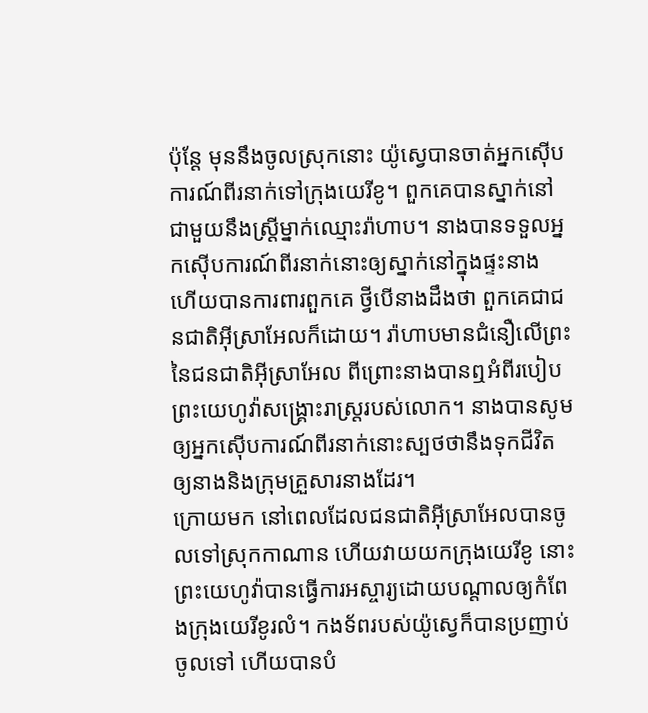ប៉ុន្តែ មុននឹងចូលស្រុកនោះ យ៉ូស្វេបានចាត់អ្នកស៊ើបការណ៍ពីរនាក់ទៅក្រុងយេរីខូ។ ពួកគេបានស្នាក់នៅជាមួយនឹងស្ត្រីម្នាក់ឈ្មោះរ៉ាហាប។ នាងបានទទួលអ្នកស៊ើបការណ៍ពីរនាក់នោះឲ្យស្នាក់នៅក្នុងផ្ទះនាង ហើយបានការពារពួកគេ ថ្វីបើនាងដឹងថា ពួកគេជាជនជាតិអ៊ីស្រាអែលក៏ដោយ។ រ៉ាហាបមានជំនឿលើព្រះនៃជនជាតិអ៊ីស្រាអែល ពីព្រោះនាងបានឮអំពីរបៀបព្រះយេហូវ៉ាសង្គ្រោះរាស្ត្ររបស់លោក។ នាងបានសូមឲ្យអ្នកស៊ើបការណ៍ពីរនាក់នោះស្បថថានឹងទុកជីវិតឲ្យនាងនិងក្រុមគ្រួសារនាងដែរ។
ក្រោយមក នៅពេលដែលជនជាតិអ៊ីស្រាអែលបានចូលទៅស្រុកកាណាន ហើយវាយយកក្រុងយេរីខូ នោះ ព្រះយេហូវ៉ាបានធ្វើការអស្ចារ្យដោយបណ្ដាលឲ្យកំពែងក្រុងយេរីខូរលំ។ កងទ័ពរបស់យ៉ូស្វេក៏បានប្រញាប់ចូលទៅ ហើយបានបំ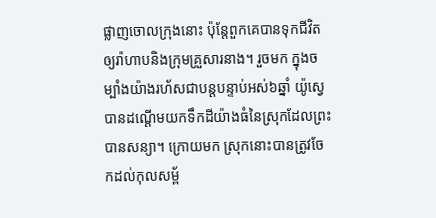ផ្លាញចោលក្រុងនោះ ប៉ុន្តែពួកគេបានទុកជីវិតឲ្យរ៉ាហាបនិងក្រុមគ្រួសារនាង។ រួចមក ក្នុងចម្បាំងយ៉ាងរហ័សជាបន្តបន្ទាប់អស់៦ឆ្នាំ យ៉ូស្វេបានដណ្ដើមយកទឹកដីយ៉ាងធំនៃស្រុកដែលព្រះបានសន្យា។ ក្រោយមក ស្រុកនោះបានត្រូវចែកដល់កុលសម្ព័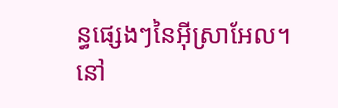ន្ធផ្សេងៗនៃអ៊ីស្រាអែល។
នៅ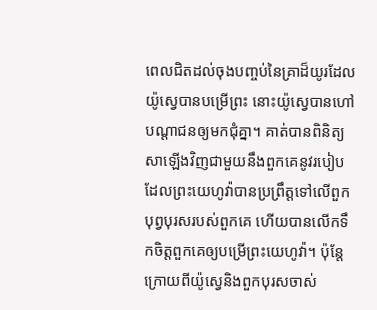ពេលជិតដល់ចុងបញ្ចប់នៃគ្រាដ៏យូរដែលយ៉ូស្វេបានបម្រើព្រះ នោះយ៉ូស្វេបានហៅបណ្ដាជនឲ្យមកជុំគ្នា។ គាត់បានពិនិត្យសាឡើងវិញជាមួយនឹងពួកគេនូវរបៀបដែលព្រះយេហូវ៉ាបានប្រព្រឹត្តទៅលើពួកបុព្វបុរសរបស់ពួកគេ ហើយបានលើកទឹកចិត្តពួកគេឲ្យបម្រើព្រះយេហូវ៉ា។ ប៉ុន្តែ ក្រោយពីយ៉ូស្វេនិងពួកបុរសចាស់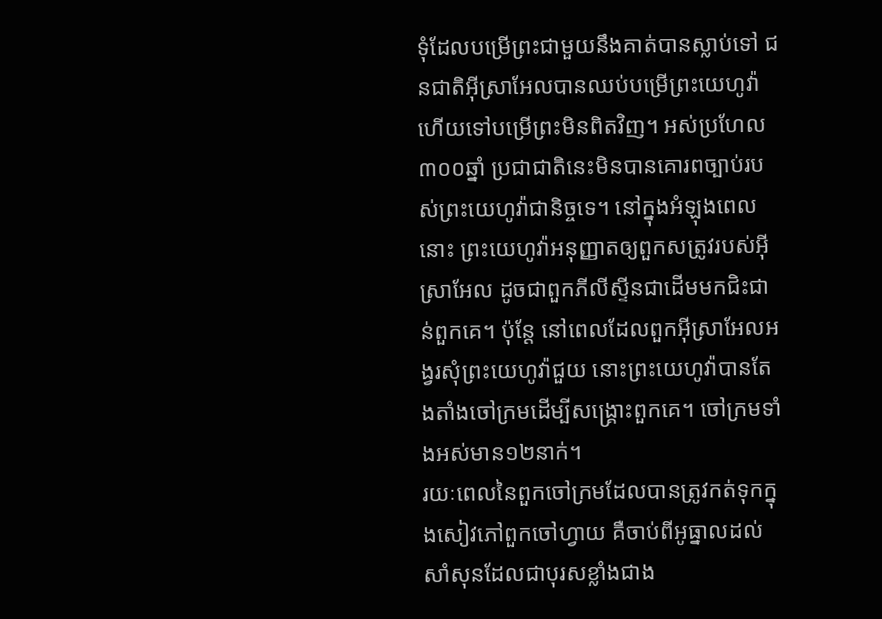ទុំដែលបម្រើព្រះជាមួយនឹងគាត់បានស្លាប់ទៅ ជនជាតិអ៊ីស្រាអែលបានឈប់បម្រើព្រះយេហូវ៉ា ហើយទៅបម្រើព្រះមិនពិតវិញ។ អស់ប្រហែល៣០០ឆ្នាំ ប្រជាជាតិនេះមិនបានគោរពច្បាប់របស់ព្រះយេហូវ៉ាជានិច្ចទេ។ នៅក្នុងអំឡុងពេលនោះ ព្រះយេហូវ៉ាអនុញ្ញាតឲ្យពួកសត្រូវរបស់អ៊ីស្រាអែល ដូចជាពួកភីលីស្ទីនជាដើមមកជិះជាន់ពួកគេ។ ប៉ុន្តែ នៅពេលដែលពួកអ៊ីស្រាអែលអង្វរសុំព្រះយេហូវ៉ាជួយ នោះព្រះយេហូវ៉ាបានតែងតាំងចៅក្រមដើម្បីសង្គ្រោះពួកគេ។ ចៅក្រមទាំងអស់មាន១២នាក់។
រយៈពេលនៃពួកចៅក្រមដែលបានត្រូវកត់ទុកក្នុងសៀវភៅពួកចៅហ្វាយ គឺចាប់ពីអូធ្នាលដល់សាំសុនដែលជាបុរសខ្លាំងជាង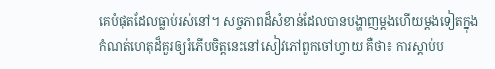គេបំផុតដែលធ្លាប់រស់នៅ។ សច្ចភាពដ៏សំខាន់ដែលបានបង្ហាញម្ដងហើយម្ដងទៀតក្នុងកំណត់ហេតុដ៏គួរឲ្យរំភើបចិត្តនេះនៅសៀវភៅពួកចៅហ្វាយ គឺថា៖ ការស្ដាប់ប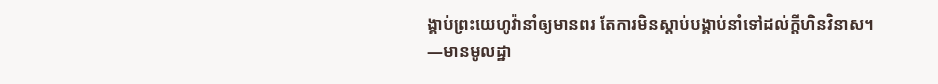ង្គាប់ព្រះយេហូវ៉ានាំឲ្យមានពរ តែការមិនស្ដាប់បង្គាប់នាំទៅដល់ក្ដីហិនវិនាស។
—មានមូលដ្ឋា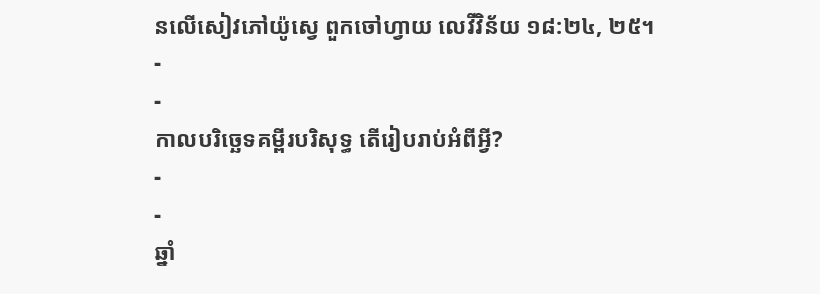នលើសៀវភៅយ៉ូស្វេ ពួកចៅហ្វាយ លេវីវិន័យ ១៨:២៤, ២៥។
-
-
កាលបរិច្ឆេទគម្ពីរបរិសុទ្ធ តើរៀបរាប់អំពីអ្វី?
-
-
ឆ្នាំ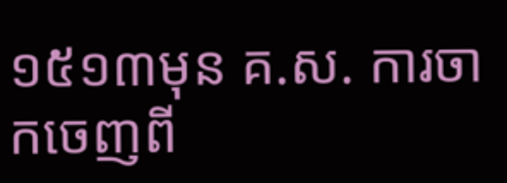១៥១៣មុន គ.ស. ការចាកចេញពី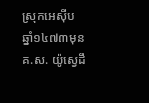ស្រុកអេស៊ីប
ឆ្នាំ១៤៧៣មុន គ.ស. យ៉ូស្វេដឹ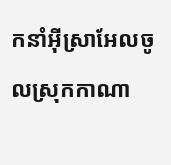កនាំអ៊ីស្រាអែលចូលស្រុកកាណា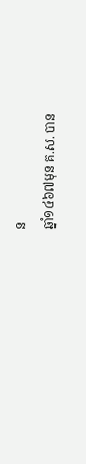ន
ឆ្នាំ១៤៦៧មុន គ.ស. បាន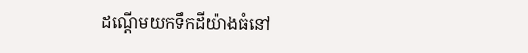ដណ្ដើមយកទឹកដីយ៉ាងធំនៅ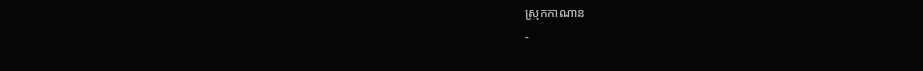ស្រុកកាណាន
-